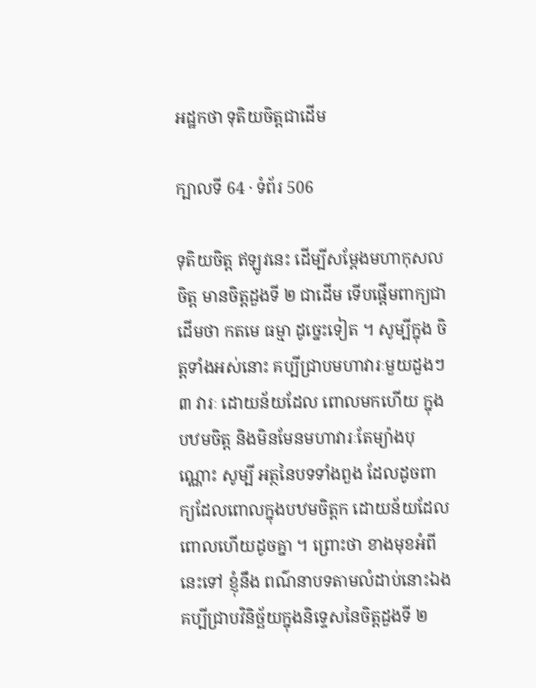អដ្ឋកថា ទុតិយចិត្តជាដើម

ក្បាលទី 64 · ទំព័រ 506

ទុតិយចិត្ត ឥឡូវនេះ ដើម្បីសម្តែងមហាកុសលចិត្ត មានចិត្តដួងទី ២ ជាដើម ទើបផ្តើមពាក្យជាដើមថា កតមេ ធម្មា ដូច្នេះទៀត ។ សូម្បីក្នុង ចិត្តទាំងអស់នោះ គប្បីជ្រាបមហាវារៈមួយដួងៗ ៣ វារៈ ដោយន័យដែល ពោលមកហើយ ក្នុងបឋមចិត្ត និងមិនមែនមហាវារៈតែម្យ៉ាងបុណ្ណោះ សូម្បី អត្ថនៃបទទាំងពួង ដែលដូចពាក្យដែលពោលក្នុងបឋមចិត្តក ដោយន័យដែលពោលហើយដូចគ្នា ។ ព្រោះថា ខាងមុខអំពីនេះទៅ ខ្ញុំនឹង ពណ៌នាបទតាមលំដាប់នោះឯង គប្បីជ្រាបវិនិច្ឆ័យក្នុងនិទ្ទេសនៃចិត្តដួងទី ២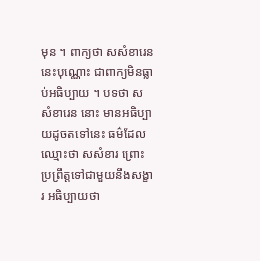មុន ។ ពាក្យថា សសំខារេន នេះបុណ្ណោះ ជាពាក្យមិនធ្លាប់អធិប្បាយ ។ បទថា សសំខារេន នោះ មានអធិប្បាយដូចតទៅនេះ ធម៌ដែលឈ្មោះថា សសំខារ ព្រោះប្រព្រឹត្តទៅជាមួយនឹងសង្ខារ អធិប្បាយថា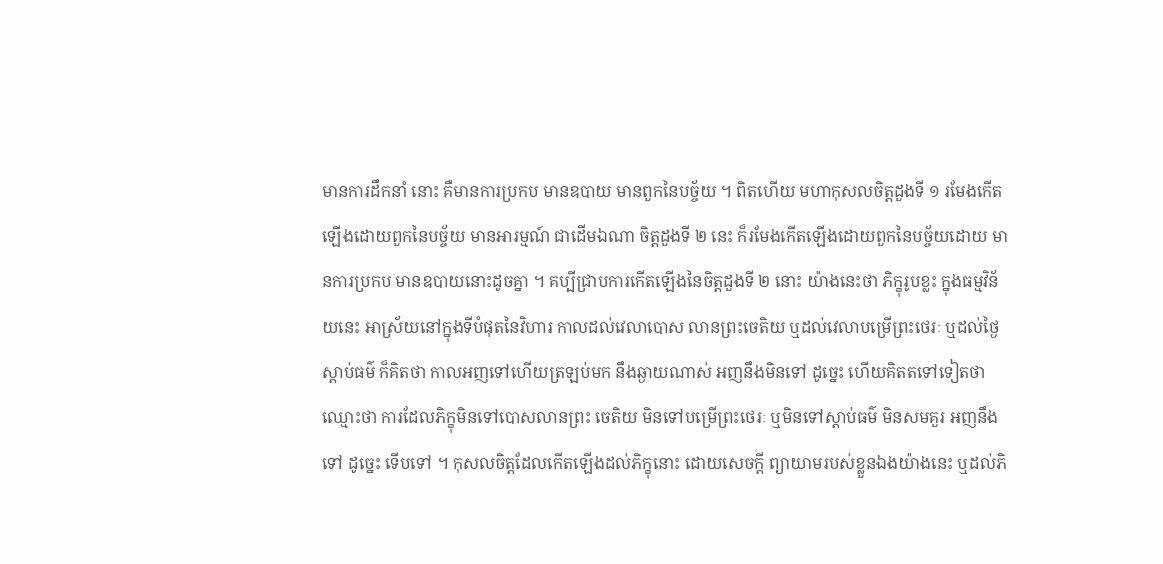មានការដឹកនាំ នោះ គឺមានការប្រកប មានឧបាយ មានពួកនៃបច្ច័យ ។ ពិតហើយ មហាកុសលចិត្តដួងទី ១ រមែងកើតឡើងដោយពួកនៃបច្ច័យ មានអារម្មណ៍ ជាដើមឯណា ចិត្តដួងទី ២ នេះ ក៏រមែងកើតឡើងដោយពួកនៃបច្ច័យដោយ មានការប្រកប មានឧបាយនោះដូចគ្នា ។ គប្បីជ្រាបការកើតឡើងនៃចិត្តដួងទី ២ នោះ យ៉ាងនេះថា ភិក្ខុរូបខ្លះ ក្នុងធម្មវិន័យនេះ អាស្រ័យនៅក្នុងទីបំផុតនៃវិហារ កាលដល់វេលាបោស លានព្រះចេតិយ ឬដល់វេលាបម្រើព្រះថេរៈ ឬដល់ថ្ងៃស្តាប់ធម៌ ក៏គិតថា កាលអញទៅហើយត្រឡប់មក នឹងឆ្ងាយណាស់ អញនឹងមិនទៅ ដូច្នេះ ហើយគិតតទៅទៀតថា ឈ្មោះថា ការដែលភិក្ខុមិនទៅបោសលានព្រះ ចេតិយ មិនទៅបម្រើព្រះថេរៈ ឬមិនទៅស្តាប់ធម៌ មិនសមគួរ អញនឹងទៅ ដូច្នេះ ទើបទៅ ។ កុសលចិត្តដែលកើតឡើងដល់ភិក្ខុនោះ ដោយសេចក្តី ព្យាយាមរបស់ខ្លួនឯងយ៉ាងនេះ ឬដល់ភិ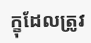ក្ខុដែលត្រូវ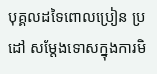បុគ្គលដទៃពោលប្រៀន ប្រដៅ សម្តែងទោសក្នុងការមិ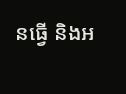នធ្វើ និងអ